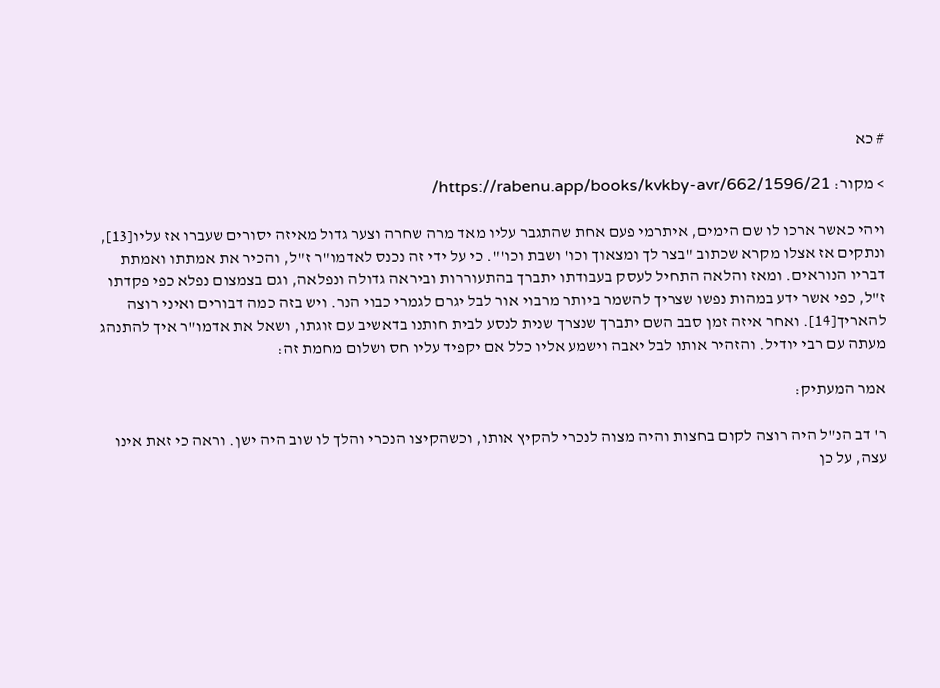# כא

> מקור: https://rabenu.app/books/kvkby-avr/662/1596/21/

ויהי כאשר ארכו לו שם הימים, איתרמי פעם אחת שהתגבר עליו מאד מרה שחרה וצער גדול מאיזה יסורים שעברו אז עליו[13], ונתקים אז אצלו מקרא שכתוב "בצר לך ומצאוך וכו' ושבת וכו'". כי על ידי זה נכנס לאדמו"ר ז"ל, והכיר את אמתתו ואמתת דבריו הנוראים. ומאז והלאה התחיל לעסק בעבודתו יתברך בהתעוררות וביראה גדולה ונפלאה, וגם בצמצום נפלא כפי פקדתו ז"ל, כפי אשר ידע במהות נפשו שצריך להשמר ביותר מרבוי אור לבל יגרם לגמרי כבוי הנר. ויש בזה כמה דבורים ואיני רוצה להאריך[14]. ואחר איזה זמן סבב השם יתברך שנצרך שנית לנסע לבית חותנו בדאשיב עם זוגתו, ושאל את אדמו"ר איך להתנהג מעתה עם רבי יודיל. והזהיר אותו לבל יאבה וישמע אליו כלל אם יקפיד עליו חס ושלום מחמת זה:

אמר המעתיק:

ר' דב הנ"ל היה רוצה לקום בחצות והיה מצוה לנכרי להקיץ אותו, וכשהקיצו הנכרי והלך לו שוב היה ישן. וראה כי זאת אינו עצה, על כן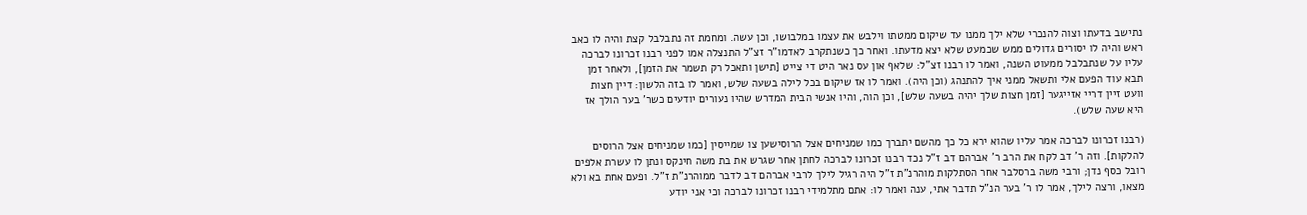נתישב בדעתו וצוה להנכרי שלא ילך ממנו עד שיקום ממטתו וילבש את עצמו במלבושו, וכן עשה. ומחמת זה נתבלבל קצת והיה לו כאב ראש והיה לו יסורים גדולים ממש שכמעט שלא יצא מדעתו. ואחר כך כשנתקרב לאדמו"ר זצ"ל התנצלה אמו לפני רבנו זכרונו לברכה עליו על שנתבלבל ממעוט השנה, ואמר לו רבנו זצ"ל: שלאף און עס נאר היט די צייט [תישן ותאכל רק תשמר את הזמן], ולאחר זמן תבא עוד הפעם אלי ותשאל ממני איך להתנהג (וכן היה). ואמר לו אז שיקום בכל לילה בשעה שלש, ואמר לו בזה הלשון: דיין חצות וועט זיין דריי אזייגער [זמן חצות שלך יהיה בשעה שלש], וכן הוה, והיו אנשי הבית המדרש שהיו נעורים יודעים כשר' בער הולך אז היא שעה שלש).

(רבנו זכרונו לברכה אמר עליו שהוא ירא כל כך מהשם יתברך כמו שמניחים אצל הרוסישען צו שמייסין [כמו שמניחים אצל הרוסים להלקות]. וזה ר' דב לקח את הרב ר' אברהם דב ז"ל נכד רבנו זכרונו לברכה לחתן אחר שגרש את בת משה חינקס ונתן לו עשרת אלפים רובל כסף נדן; ורבי משה ברסלבר אחר הסתלקות מוהרנ"ת ז"ל היה רגיל לילך לרבי אברהם דב לדבר ממוהרנ"ת ז"ל. ופעם אחת בא ולא מצאו, ורצה לילך, אמר לו ר' בער הנ"ל תדבר אתי, ענה ואמר לו: אתם מתלמידי רבנו זכרונו לברכה וכי אני יודע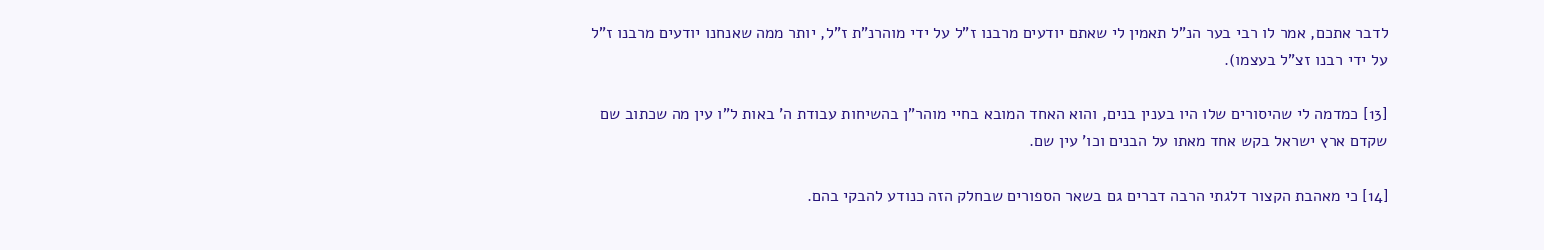לדבר אתכם, אמר לו רבי בער הנ"ל תאמין לי שאתם יודעים מרבנו ז"ל על ידי מוהרנ"ת ז"ל, יותר ממה שאנחנו יודעים מרבנו ז"ל על ידי רבנו זצ"ל בעצמו).

[13] כמדמה לי שהיסורים שלו היו בענין בנים, והוא האחד המובא בחיי מוהר"ן בהשיחות עבודת ה' באות ל"ו עין מה שכתוב שם שקדם ארץ ישראל בקש אחד מאתו על הבנים וכו' עין שם.

[14] כי מאהבת הקצור דלגתי הרבה דברים גם בשאר הספורים שבחלק הזה כנודע להבקי בהם.